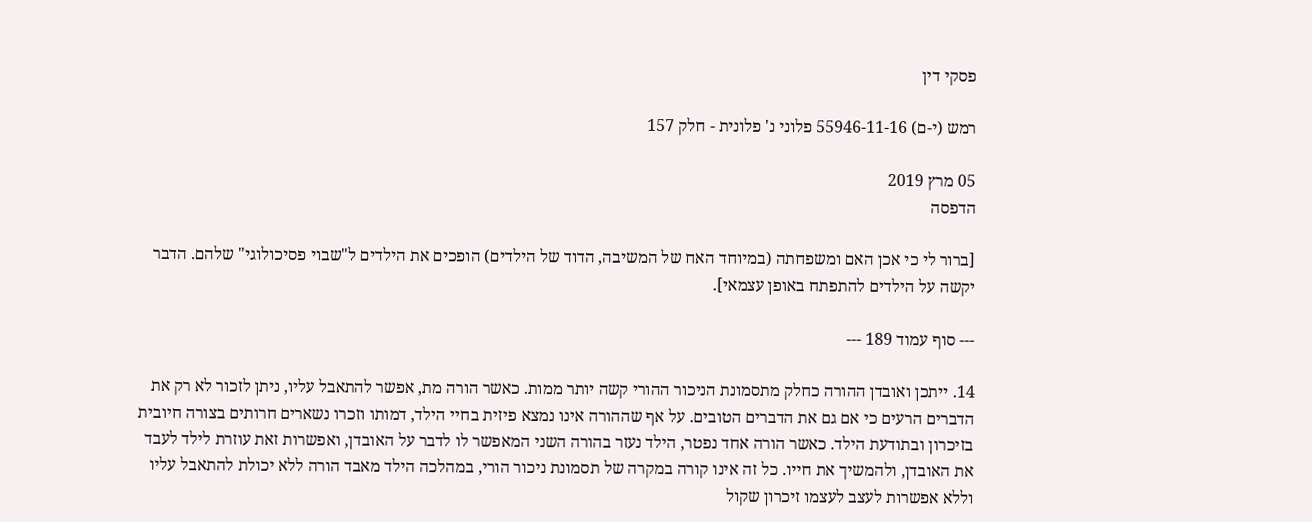פסקי דין

רמש (י-ם) 55946-11-16 פלוני נ' פלונית - חלק 157

05 מרץ 2019
הדפסה

[ברור לי כי אכן האם ומשפחתה (במיוחד האח של המשיבה, הדוד של הילדים) הופכים את הילדים ל"שבוי פסיכולוגי" שלהם. הדבר יקשה על הילדים להתפתח באופן עצמאי].

--- סוף עמוד 189 ---

14. ייתכן ואובדן ההורה כחלק מתסמונת הניכור ההורי קשה יותר ממות. כאשר הורה מת, אפשר להתאבל עליו, ניתן לזכור לא רק את הדברים הרעים כי אם גם את הדברים הטובים. על אף שההורה אינו נמצא פיזית בחיי הילד, דמותו וזכרו נשארים חרותים בצורה חיובית בזיכרון ובתודעת הילד. כאשר הורה אחד נפטר, הילד נעזר בהורה השני המאפשר לו לדבר על האובדן, ואפשרות זאת עוזרת לילד לעבד את האובדן, ולהמשיך את חייו. כל זה אינו קורה במקרה של תסמונת ניכור הורי, במהלכה הילד מאבד הורה ללא יכולת להתאבל עליו וללא אפשרות לעצב לעצמו זיכרון שקול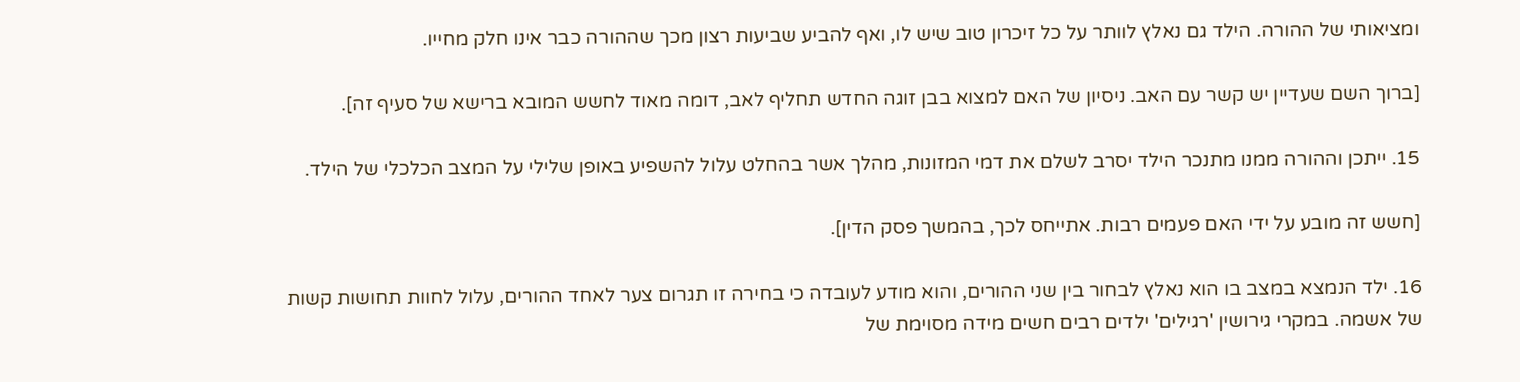ומציאותי של ההורה. הילד גם נאלץ לוותר על כל זיכרון טוב שיש לו, ואף להביע שביעות רצון מכך שההורה כבר אינו חלק מחייו.

[ברוך השם שעדיין יש קשר עם האב. ניסיון של האם למצוא בבן זוגה החדש תחליף לאב, דומה מאוד לחשש המובא ברישא של סעיף זה].

15. ייתכן וההורה ממנו מתנכר הילד יסרב לשלם את דמי המזונות, מהלך אשר בהחלט עלול להשפיע באופן שלילי על המצב הכלכלי של הילד.

[חשש זה מובע על ידי האם פעמים רבות. אתייחס לכך, בהמשך פסק הדין].

16. ילד הנמצא במצב בו הוא נאלץ לבחור בין שני ההורים, והוא מודע לעובדה כי בחירה זו תגרום צער לאחד ההורים, עלול לחוות תחושות קשות של אשמה. במקרי גירושין 'רגילים' ילדים רבים חשים מידה מסוימת של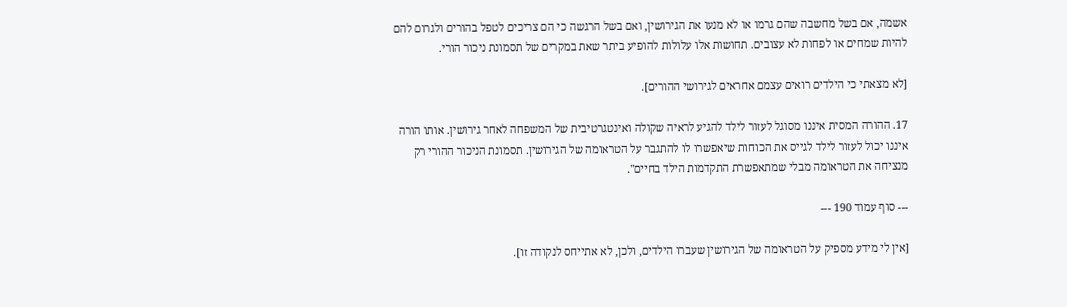אשמה, אם בשל מחשבה שהם גרמו או לא מנעו את הגירושין, ואם בשל הרגשה כי הם צריכים לטפל בהורים ולגרום להם להיות שמחים או לפחות לא עצובים. תחושות אלו עלולות להופיע ביתר שאת במקרים של תסמונת ניכור הורי.

[לא מצאתי כי הילדים רואים עצמם אחראים לגירושי ההורים].

17. ההורה המסית איננו מסוגל לעזור לילד להגיע לראיה שקולה ואינטגרטיבית של המשפחה לאחר גירושין. אותו הורה איננו יכול לעזור לילד לגייס את הכוחות שיאפשרו לו להתגבר על הטראומה של הגירושין. תסמונת הניכור ההורי רק מנציחה את הטראומה מבלי שמתאפשרת התקדמות הילד בחיים".

--- סוף עמוד 190 ---

[אין לי מידע מספיק על הטראומה של הגירושין שעברו הילדים, ולכן, לא אתייחס לנקודה זו].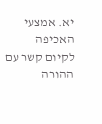יא. אמצעי האכיפה לקיום קשר עם ההורה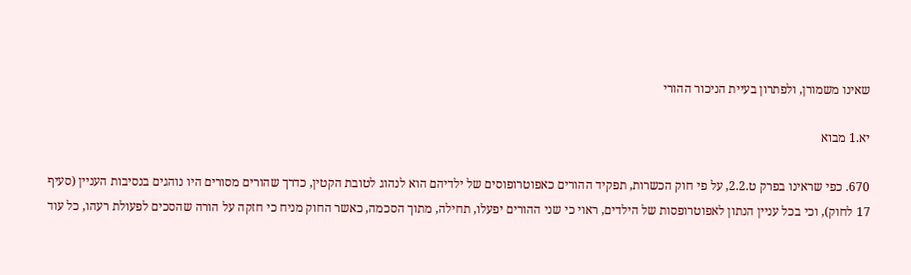שאינו משמורן, ולפתרון בעיית הניכור ההורי

יא.1 מבוא

670. כפי שראינו בפרק ט.2.2, על פי חוק הכשרות, תפקיד ההורים כאפוטרופוסים של ילדיהם הוא לנהוג לטובת הקטין, כדרך שהורים מסורים היו נוהגים בנסיבות העניין (סעיף 17 לחוק), וכי בכל עניין הנתון לאפוטרופסות של הילדים, ראוי כי שני ההורים יפעלו, תחילה, מתוך הסכמה, כאשר החוק מניח כי חזקה על הורה שהסכים לפעולת רעהו, כל עוד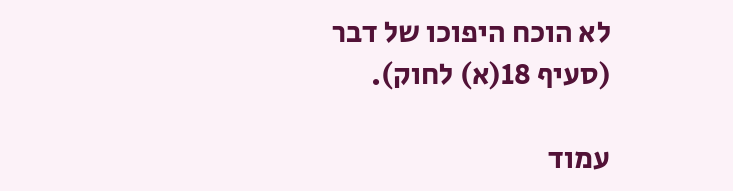לא הוכח היפוכו של דבר (סעיף 18(א) לחוק).

עמוד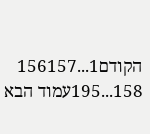הקודם1...156157
158...195עמוד הבא